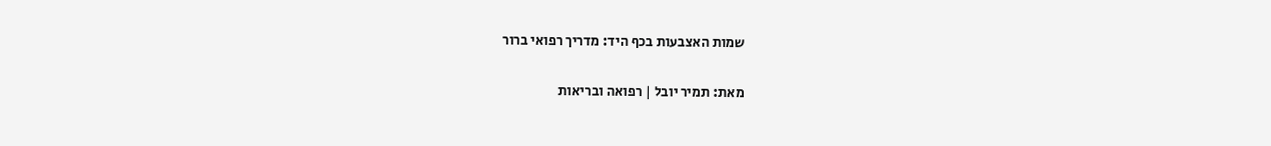שמות האצבעות בכף היד: מדריך רפואי ברור

מאת: תמיר יובל | רפואה ובריאות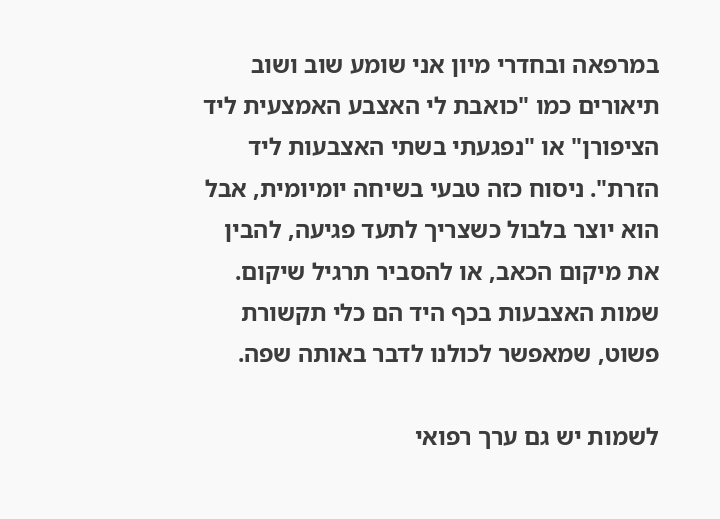במרפאה ובחדרי מיון אני שומע שוב ושוב תיאורים כמו "כואבת לי האצבע האמצעית ליד הציפורן" או "נפגעתי בשתי האצבעות ליד הזרת". ניסוח כזה טבעי בשיחה יומיומית, אבל הוא יוצר בלבול כשצריך לתעד פגיעה, להבין את מיקום הכאב, או להסביר תרגיל שיקום. שמות האצבעות בכף היד הם כלי תקשורת פשוט, שמאפשר לכולנו לדבר באותה שפה.

לשמות יש גם ערך רפואי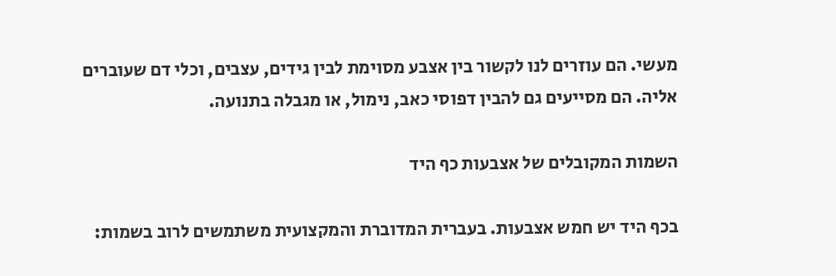מעשי. הם עוזרים לנו לקשור בין אצבע מסוימת לבין גידים, עצבים, וכלי דם שעוברים אליה. הם מסייעים גם להבין דפוסי כאב, נימול, או מגבלה בתנועה.

השמות המקובלים של אצבעות כף היד

בכף היד יש חמש אצבעות. בעברית המדוברת והמקצועית משתמשים לרוב בשמות: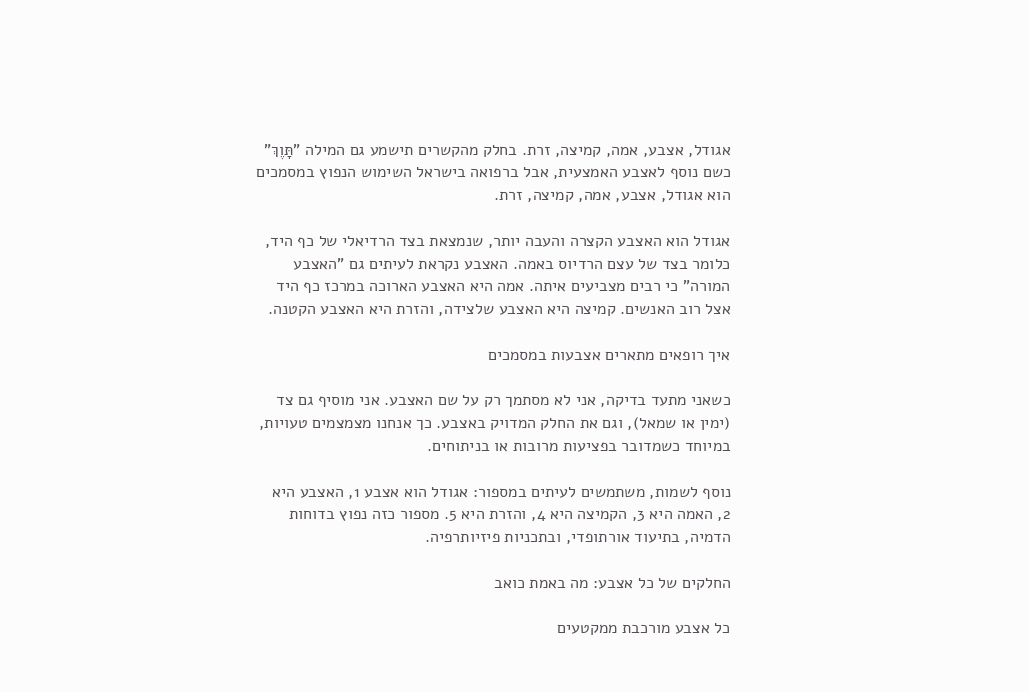אגודל, אצבע, אמה, קמיצה, זרת. בחלק מהקשרים תישמע גם המילה "תָּוֶךְ" כשם נוסף לאצבע האמצעית, אבל ברפואה בישראל השימוש הנפוץ במסמכים הוא אגודל, אצבע, אמה, קמיצה, זרת.

אגודל הוא האצבע הקצרה והעבה יותר, שנמצאת בצד הרדיאלי של כף היד, כלומר בצד של עצם הרדיוס באמה. האצבע נקראת לעיתים גם "האצבע המורה" כי רבים מצביעים איתה. אמה היא האצבע הארוכה במרכז כף היד אצל רוב האנשים. קמיצה היא האצבע שלצידה, והזרת היא האצבע הקטנה.

איך רופאים מתארים אצבעות במסמכים

כשאני מתעד בדיקה, אני לא מסתמך רק על שם האצבע. אני מוסיף גם צד (ימין או שמאל), וגם את החלק המדויק באצבע. כך אנחנו מצמצמים טעויות, במיוחד כשמדובר בפציעות מרובות או בניתוחים.

נוסף לשמות, משתמשים לעיתים במספור: אגודל הוא אצבע 1, האצבע היא 2, האמה היא 3, הקמיצה היא 4, והזרת היא 5. מספור כזה נפוץ בדוחות הדמיה, בתיעוד אורתופדי, ובתכניות פיזיותרפיה.

החלקים של כל אצבע: מה באמת כואב

כל אצבע מורכבת ממקטעים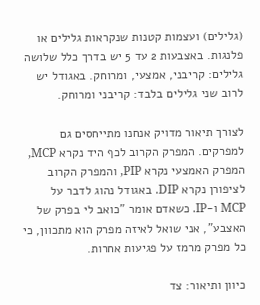(גלילים) ועצמות קטנות שנקראות גלילים או פלנגות. באצבעות 2 עד 5 יש בדרך כלל שלושה גלילים: קריבני, אמצעי, ומרוחק. באגודל יש לרוב שני גלילים בלבד: קריבני ומרוחק.

לצורך תיאור מדויק אנחנו מתייחסים גם למפרקים. המפרק הקרוב לכף היד נקרא MCP, המפרק האמצעי נקרא PIP, והמפרק הקרוב לציפורן נקרא DIP. באגודל נהוג לדבר על MCP ו-IP. כשאדם אומר "כואב לי בפרק של האצבע", אני שואל לאיזה מפרק הוא מתכוון, כי כל מפרק מרמז על פגיעות אחרות.

כיוון ותיאור: צד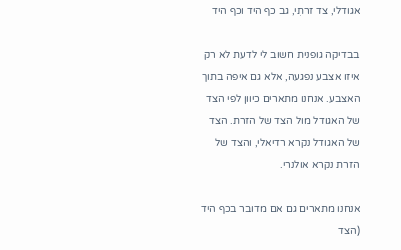אגודלי, צד זרתִי, גב כף היד וכף היד

בבדיקה גופנית חשוב לי לדעת לא רק איזו אצבע נפגעה, אלא גם איפה בתוך האצבע. אנחנו מתארים כיוון לפי הצד של האגודל מול הצד של הזרת. הצד של האגודל נקרא רדיאלי, והצד של הזרת נקרא אולנרי.

אנחנו מתארים גם אם מדובר בכף היד (הצד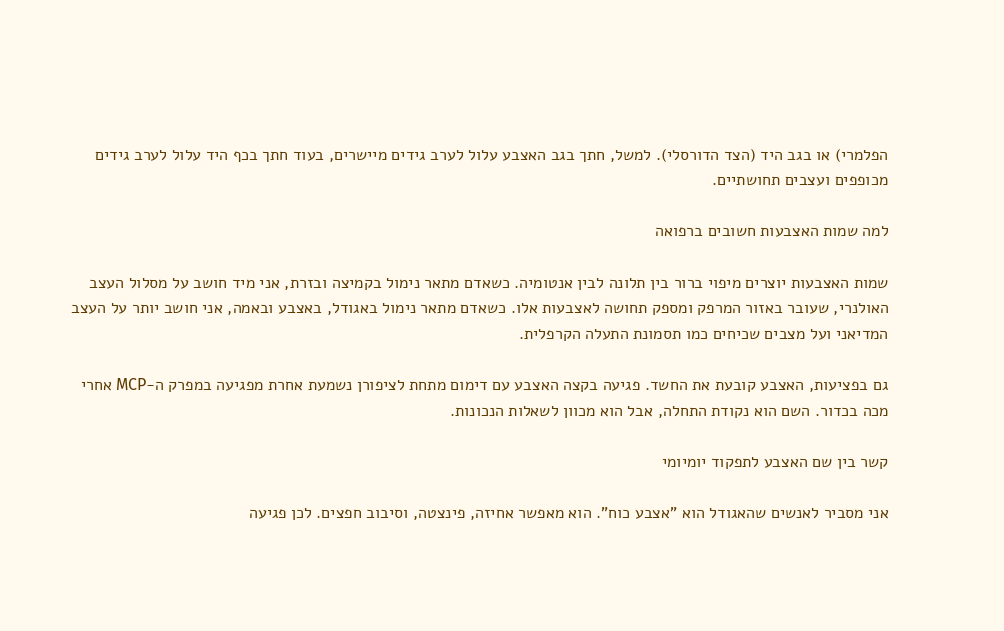הפלמרי) או בגב היד (הצד הדורסלי). למשל, חתך בגב האצבע עלול לערב גידים מיישרים, בעוד חתך בכף היד עלול לערב גידים מכופפים ועצבים תחושתיים.

למה שמות האצבעות חשובים ברפואה

שמות האצבעות יוצרים מיפוי ברור בין תלונה לבין אנטומיה. כשאדם מתאר נימול בקמיצה ובזרת, אני מיד חושב על מסלול העצב האולנרי, שעובר באזור המרפק ומספק תחושה לאצבעות אלו. כשאדם מתאר נימול באגודל, באצבע ובאמה, אני חושב יותר על העצב המדיאני ועל מצבים שכיחים כמו תסמונת התעלה הקרפלית.

גם בפציעות, האצבע קובעת את החשד. פגיעה בקצה האצבע עם דימום מתחת לציפורן נשמעת אחרת מפגיעה במפרק ה-MCP אחרי מכה בכדור. השם הוא נקודת התחלה, אבל הוא מכוון לשאלות הנכונות.

קשר בין שם האצבע לתפקוד יומיומי

אני מסביר לאנשים שהאגודל הוא "אצבע כוח". הוא מאפשר אחיזה, פינצטה, וסיבוב חפצים. לכן פגיעה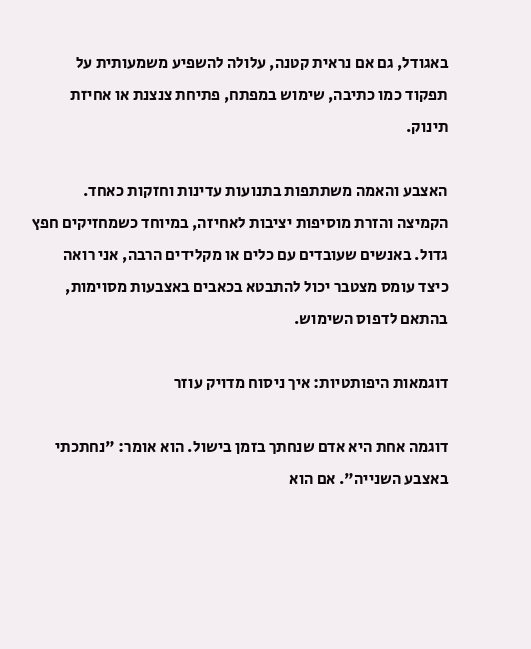באגודל, גם אם נראית קטנה, עלולה להשפיע משמעותית על תפקוד כמו כתיבה, שימוש במפתח, פתיחת צנצנת או אחיזת תינוק.

האצבע והאמה משתתפות בתנועות עדינות וחזקות כאחד. הקמיצה והזרת מוסיפות יציבות לאחיזה, במיוחד כשמחזיקים חפץ גדול. באנשים שעובדים עם כלים או מקלידים הרבה, אני רואה כיצד עומס מצטבר יכול להתבטא בכאבים באצבעות מסוימות, בהתאם לדפוס השימוש.

דוגמאות היפותטיות: איך ניסוח מדויק עוזר

דוגמה אחת היא אדם שנחתך בזמן בישול. הוא אומר: "נחתכתי באצבע השנייה". אם הוא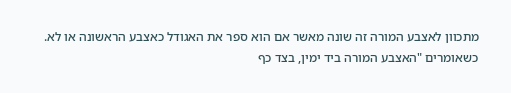מתכוון לאצבע המורה זה שונה מאשר אם הוא ספר את האגודל כאצבע הראשונה או לא. כשאומרים "האצבע המורה ביד ימין, בצד כף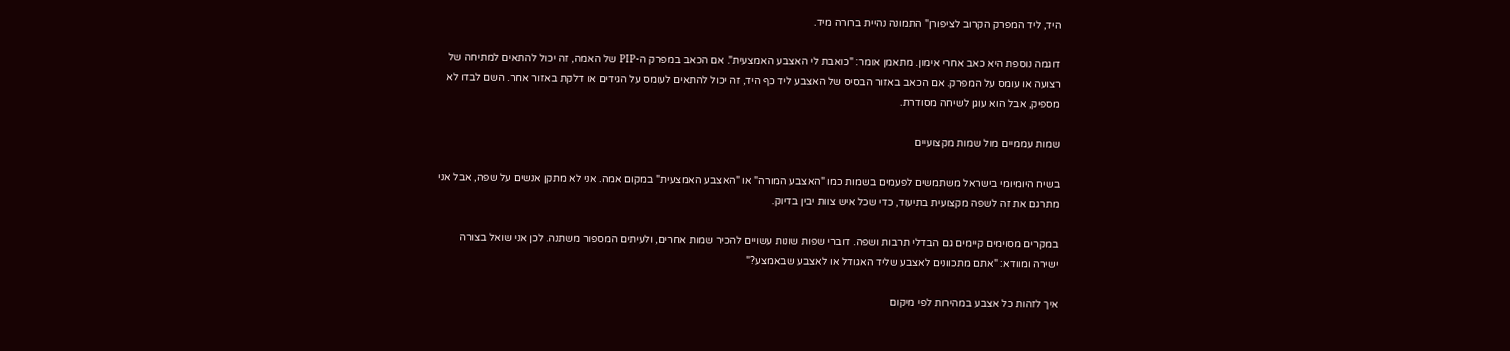היד, ליד המפרק הקרוב לציפורן" התמונה נהיית ברורה מיד.

דוגמה נוספת היא כאב אחרי אימון. מתאמן אומר: "כואבת לי האצבע האמצעית". אם הכאב במפרק ה-PIP של האמה, זה יכול להתאים למתיחה של רצועה או עומס על המפרק. אם הכאב באזור הבסיס של האצבע ליד כף היד, זה יכול להתאים לעומס על הגידים או דלקת באזור אחר. השם לבדו לא מספיק, אבל הוא עוגן לשיחה מסודרת.

שמות עממיים מול שמות מקצועיים

בשיח היומיומי בישראל משתמשים לפעמים בשמות כמו "האצבע המורה" או "האצבע האמצעית" במקום אמה. אני לא מתקן אנשים על שפה, אבל אני מתרגם את זה לשפה מקצועית בתיעוד, כדי שכל איש צוות יבין בדיוק.

במקרים מסוימים קיימים גם הבדלי תרבות ושפה. דוברי שפות שונות עשויים להכיר שמות אחרים, ולעיתים המספור משתנה. לכן אני שואל בצורה ישירה ומוודא: "אתם מתכוונים לאצבע שליד האגודל או לאצבע שבאמצע?"

איך לזהות כל אצבע במהירות לפי מיקום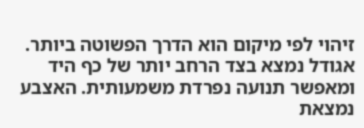זיהוי לפי מיקום הוא הדרך הפשוטה ביותר. אגודל נמצא בצד הרחב יותר של כף היד ומאפשר תנועה נפרדת משמעותית. האצבע נמצאת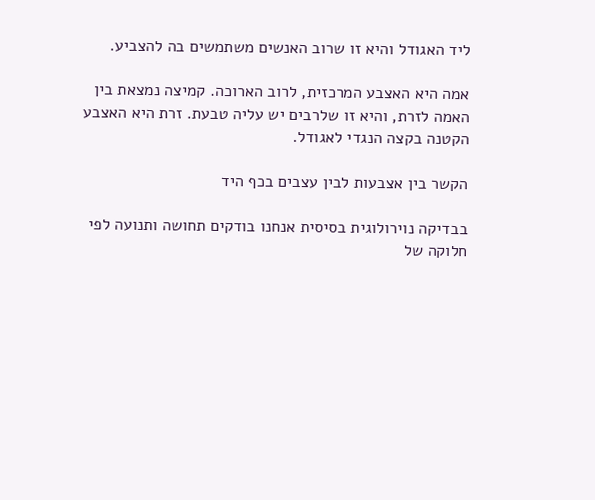ליד האגודל והיא זו שרוב האנשים משתמשים בה להצביע.

אמה היא האצבע המרכזית, לרוב הארוכה. קמיצה נמצאת בין האמה לזרת, והיא זו שלרבים יש עליה טבעת. זרת היא האצבע הקטנה בקצה הנגדי לאגודל.

הקשר בין אצבעות לבין עצבים בכף היד

בבדיקה נוירולוגית בסיסית אנחנו בודקים תחושה ותנועה לפי חלוקה של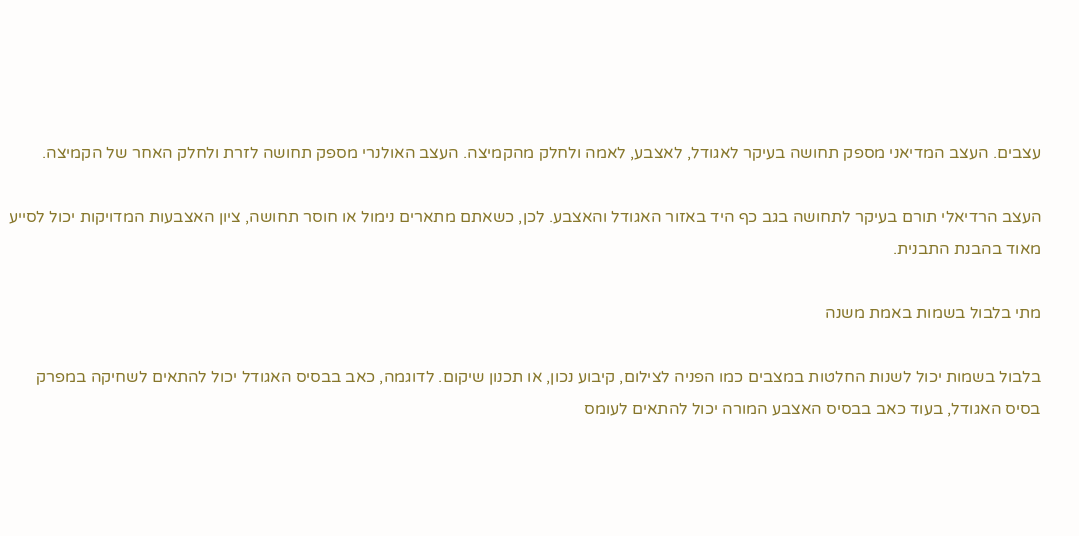עצבים. העצב המדיאני מספק תחושה בעיקר לאגודל, לאצבע, לאמה ולחלק מהקמיצה. העצב האולנרי מספק תחושה לזרת ולחלק האחר של הקמיצה.

העצב הרדיאלי תורם בעיקר לתחושה בגב כף היד באזור האגודל והאצבע. לכן, כשאתם מתארים נימול או חוסר תחושה, ציון האצבעות המדויקות יכול לסייע מאוד בהבנת התבנית.

מתי בלבול בשמות באמת משנה

בלבול בשמות יכול לשנות החלטות במצבים כמו הפניה לצילום, קיבוע נכון, או תכנון שיקום. לדוגמה, כאב בבסיס האגודל יכול להתאים לשחיקה במפרק בסיס האגודל, בעוד כאב בבסיס האצבע המורה יכול להתאים לעומס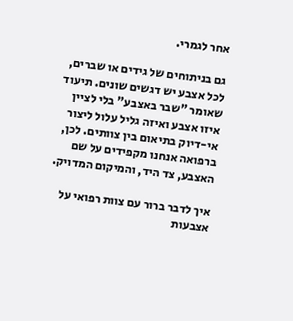אחר לגמרי.

גם בניתוחים של גידים או שברים, לכל אצבע יש דגשים שונים. תיעוד שאומר "שבר באצבע" בלי לציין איזו אצבע ואיזה גליל עלול ליצור אי-דיוק בתיאום בין צוותים. לכן, ברפואה אנחנו מקפידים על שם האצבע, צד היד, והמיקום המדויק.

איך לדבר ברור עם צוות רפואי על אצבעות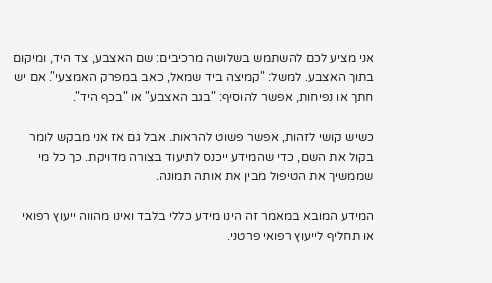אני מציע לכם להשתמש בשלושה מרכיבים: שם האצבע, צד היד, ומיקום בתוך האצבע. למשל: "קמיצה ביד שמאל, כאב במפרק האמצעי". אם יש חתך או נפיחות, אפשר להוסיף: "בגב האצבע" או "בכף היד".

כשיש קושי לזהות, אפשר פשוט להראות. אבל גם אז אני מבקש לומר בקול את השם, כדי שהמידע ייכנס לתיעוד בצורה מדויקת. כך כל מי שממשיך את הטיפול מבין את אותה תמונה.

המידע המובא במאמר זה הינו מידע כללי בלבד ואינו מהווה ייעוץ רפואי או תחליף לייעוץ רפואי פרטני.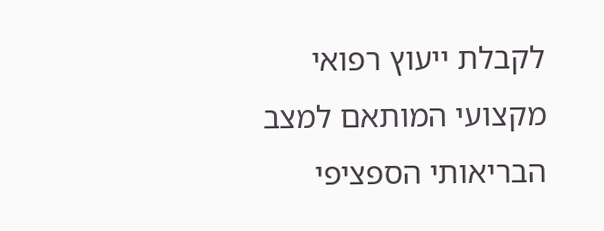לקבלת ייעוץ רפואי מקצועי המותאם למצב הבריאותי הספציפי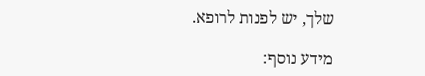שלך, יש לפנות לרופא.

מידע נוסף: